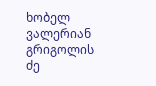ხობელ ვალერიან გრიგოლის ძე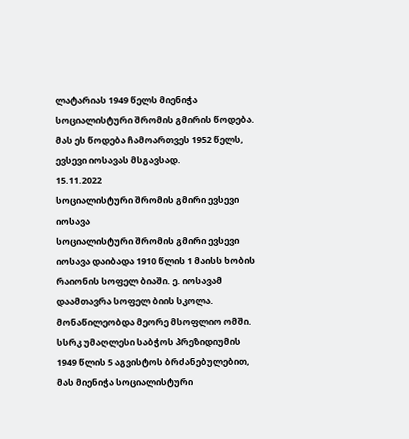ლატარიას 1949 წელს მიენიჭა სოციალისტური შრომის გმირის წოდება. მას ეს წოდება ჩამოართვეს 1952 წელს, ევსევი იოსავას მსგავსად.
15.11.2022
სოციალისტური შრომის გმირი ევსევი იოსავა
სოციალისტური შრომის გმირი ევსევი იოსავა დაიბადა 1910 წლის 1 მაისს ხობის რაიონის სოფელ ბიაში. ე. იოსავამ დაამთავრა სოფელ ბიის სკოლა. მონაწილეობდა მეორე მსოფლიო ომში.
სსრკ უმაღლესი საბჭოს პრეზიდიუმის 1949 წლის 5 აგვისტოს ბრძანებულებით, მას მიენიჭა სოციალისტური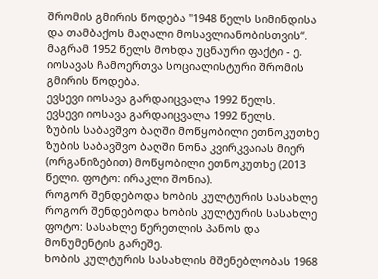შრომის გმირის წოდება "1948 წელს სიმინდისა და თამბაქოს მაღალი მოსავლიანობისთვის“. მაგრამ 1952 წელს მოხდა უცნაური ფაქტი - ე. იოსავას ჩამოერთვა სოციალისტური შრომის გმირის წოდება.
ევსევი იოსავა გარდაიცვალა 1992 წელს.
ევსევი იოსავა გარდაიცვალა 1992 წელს.
ზუბის საბავშვო ბაღში მოწყობილი ეთნოკუთხე
ზუბის საბავშვო ბაღში ნონა კვირკვაიას მიერ (ორგანიზებით) მოწყობილი ეთნოკუთხე (2013 წელი. ფოტო: ირაკლი შონია).
როგორ შენდებოდა ხობის კულტურის სასახლე
როგორ შენდებოდა ხობის კულტურის სასახლე
ფოტო: სასახლე წერეთლის პანოს და მონუმენტის გარეშე.
ხობის კულტურის სასახლის მშენებლობას 1968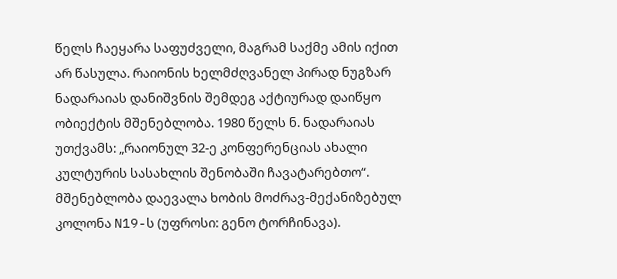წელს ჩაეყარა საფუძველი, მაგრამ საქმე ამის იქით არ წასულა. რაიონის ხელმძღვანელ პირად ნუგზარ ნადარაიას დანიშვნის შემდეგ აქტიურად დაიწყო ობიექტის მშენებლობა. 1980 წელს ნ. ნადარაიას უთქვამს: „რაიონულ 32-ე კონფერენციას ახალი კულტურის სასახლის შენობაში ჩავატარებთო“.
მშენებლობა დაევალა ხობის მოძრავ-მექანიზებულ კოლონა N19-ს (უფროსი: გენო ტორჩინავა).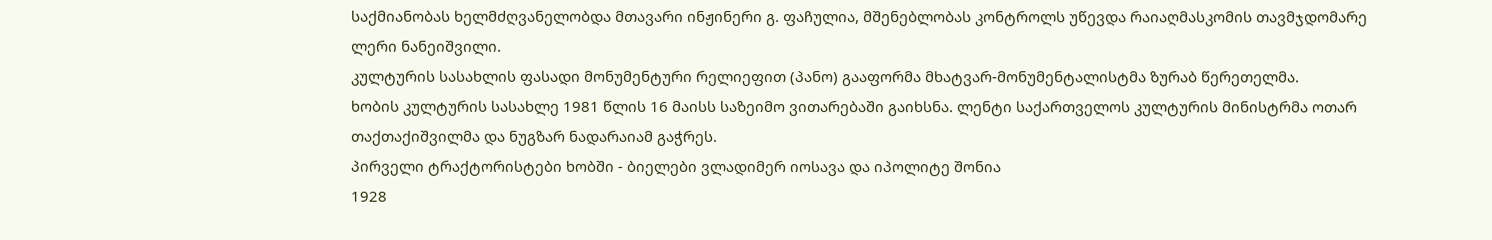საქმიანობას ხელმძღვანელობდა მთავარი ინჟინერი გ. ფაჩულია, მშენებლობას კონტროლს უწევდა რაიაღმასკომის თავმჯდომარე ლერი ნანეიშვილი.
კულტურის სასახლის ფასადი მონუმენტური რელიეფით (პანო) გააფორმა მხატვარ-მონუმენტალისტმა ზურაბ წერეთელმა.
ხობის კულტურის სასახლე 1981 წლის 16 მაისს საზეიმო ვითარებაში გაიხსნა. ლენტი საქართველოს კულტურის მინისტრმა ოთარ თაქთაქიშვილმა და ნუგზარ ნადარაიამ გაჭრეს.
პირველი ტრაქტორისტები ხობში - ბიელები ვლადიმერ იოსავა და იპოლიტე შონია
1928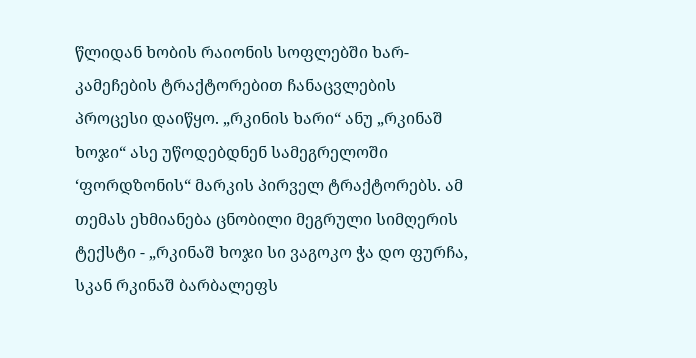წლიდან ხობის რაიონის სოფლებში ხარ-კამეჩების ტრაქტორებით ჩანაცვლების პროცესი დაიწყო. „რკინის ხარი“ ანუ „რკინაშ ხოჯი“ ასე უწოდებდნენ სამეგრელოში ‘ფორდზონის“ მარკის პირველ ტრაქტორებს. ამ თემას ეხმიანება ცნობილი მეგრული სიმღერის ტექსტი - „რკინაშ ხოჯი სი ვაგოკო ჭა დო ფურჩა, სკან რკინაშ ბარბალეფს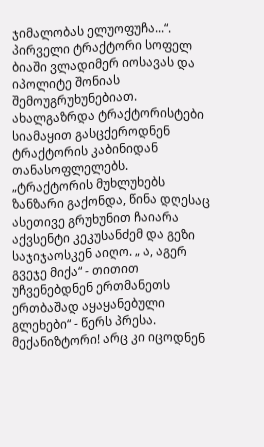ჯიმალობას ელუოფუჩა...“.
პირველი ტრაქტორი სოფელ ბიაში ვლადიმერ იოსავას და იპოლიტე შონიას შემოუგრუხუნებიათ. ახალგაზრდა ტრაქტორისტები სიამაყით გასცქეროდნენ ტრაქტორის კაბინიდან თანასოფლელებს.
„ტრაქტორის მუხლუხებს ზანზარი გაქონდა, წინა დღესაც ასეთივე გრუხუნით ჩაიარა აქვსენტი კეკუსანძემ და გეზი საჯიჯაოსკენ აიღო. „ ა, აგერ გვეჯე მიქა“ - თითით უჩვენებდნენ ერთმანეთს ერთბაშად აყაყანებული გლეხები“ - წერს პრესა.
მექანიზტორი! არც კი იცოდნენ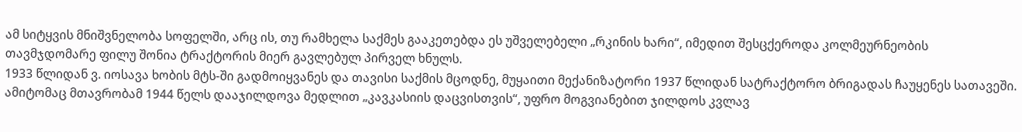ამ სიტყვის მნიშვნელობა სოფელში, არც ის, თუ რამხელა საქმეს გააკეთებდა ეს უშველებელი „რკინის ხარი“, იმედით შესცქეროდა კოლმეურნეობის თავმჯდომარე ფილუ შონია ტრაქტორის მიერ გავლებულ პირველ ხნულს.
1933 წლიდან ვ. იოსავა ხობის მტს-ში გადმოიყვანეს და თავისი საქმის მცოდნე, მუყაითი მექანიზატორი 1937 წლიდან სატრაქტორო ბრიგადას ჩაუყენეს სათავეში.
ამიტომაც მთავრობამ 1944 წელს დააჯილდოვა მედლით „კავკასიის დაცვისთვის“, უფრო მოგვიანებით ჯილდოს კვლავ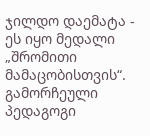ჯილდო დაემატა - ეს იყო მედალი „შრომითი მამაცობისთვის“.
გამორჩეული პედაგოგი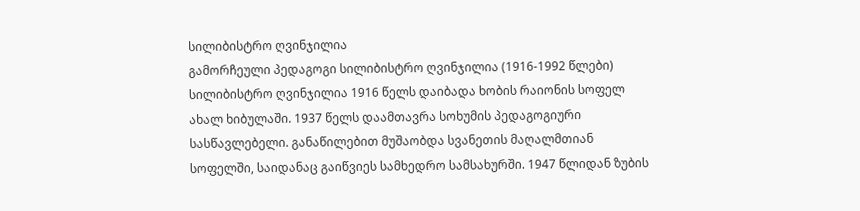სილიბისტრო ღვინჯილია
გამორჩეული პედაგოგი სილიბისტრო ღვინჯილია (1916-1992 წლები)
სილიბისტრო ღვინჯილია 1916 წელს დაიბადა ხობის რაიონის სოფელ ახალ ხიბულაში. 1937 წელს დაამთავრა სოხუმის პედაგოგიური სასწავლებელი. განაწილებით მუშაობდა სვანეთის მაღალმთიან სოფელში, საიდანაც გაიწვიეს სამხედრო სამსახურში. 1947 წლიდან ზუბის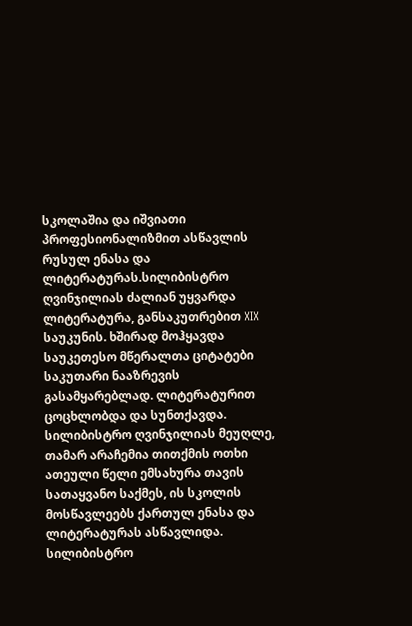სკოლაშია და იშვიათი პროფესიონალიზმით ასწავლის რუსულ ენასა და ლიტერატურას.სილიბისტრო ღვინჯილიას ძალიან უყვარდა ლიტერატურა, განსაკუთრებით XIX საუკუნის. ხშირად მოჰყავდა საუკეთესო მწერალთა ციტატები საკუთარი ნააზრევის გასამყარებლად. ლიტერატურით ცოცხლობდა და სუნთქავდა.
სილიბისტრო ღვინჯილიას მეუღლე, თამარ არაჩემია თითქმის ოთხი ათეული წელი ემსახურა თავის სათაყვანო საქმეს, ის სკოლის მოსწავლეებს ქართულ ენასა და ლიტერატურას ასწავლიდა.
სილიბისტრო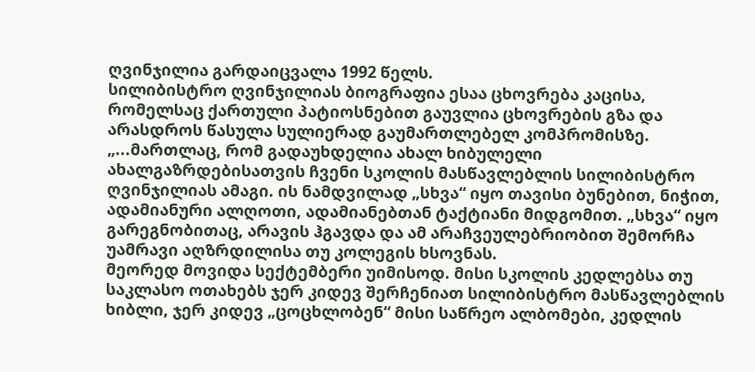ღვინჯილია გარდაიცვალა 1992 წელს.
სილიბისტრო ღვინჯილიას ბიოგრაფია ესაა ცხოვრება კაცისა, რომელსაც ქართული პატიოსნებით გაუვლია ცხოვრების გზა და არასდროს წასულა სულიერად გაუმართლებელ კომპრომისზე.
„...მართლაც, რომ გადაუხდელია ახალ ხიბულელი ახალგაზრდებისათვის ჩვენი სკოლის მასწავლებლის სილიბისტრო ღვინჯილიას ამაგი. ის ნამდვილად „სხვა“ იყო თავისი ბუნებით, ნიჭით, ადამიანური ალღოთი, ადამიანებთან ტაქტიანი მიდგომით. „სხვა“ იყო გარეგნობითაც, არავის ჰგავდა და ამ არაჩვეულებრიობით შემორჩა უამრავი აღზრდილისა თუ კოლეგის ხსოვნას.
მეორედ მოვიდა სექტემბერი უიმისოდ. მისი სკოლის კედლებსა თუ საკლასო ოთახებს ჯერ კიდევ შერჩენიათ სილიბისტრო მასწავლებლის ხიბლი, ჯერ კიდევ „ცოცხლობენ“ მისი საწრეო ალბომები, კედლის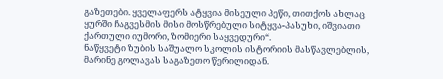გაზეთები. ყველაფერს ატყვია მისეული პეწი, თითქოს ახლაც ყურში ჩაგვესმის მისი მოსწრებული სიტყვა-პასუხი, იშვიათი ქართული იუმორი, ზომიერი საყვედური“.
ნაწყვეტი ზუბის საშუალო სკოლის ისტორიის მასწავლებლის, მარინე გოლავას საგაზეთო წერილიდან.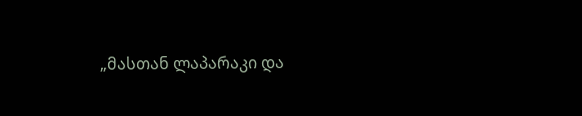„მასთან ლაპარაკი და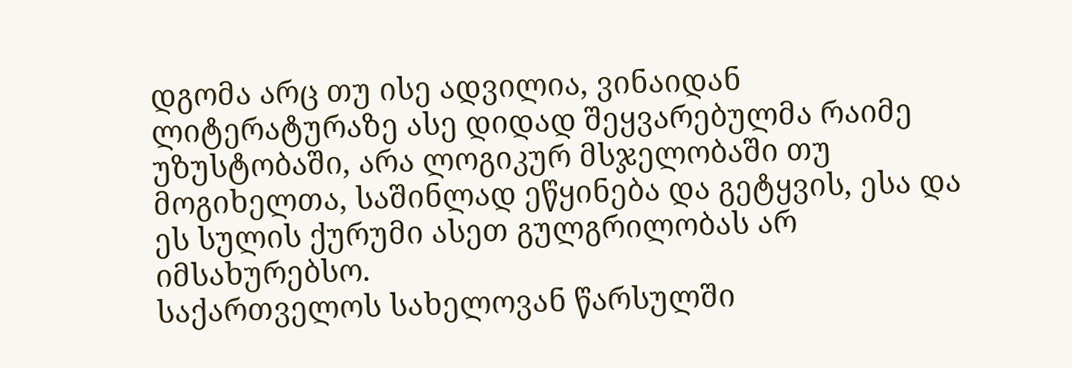დგომა არც თუ ისე ადვილია, ვინაიდან ლიტერატურაზე ასე დიდად შეყვარებულმა რაიმე უზუსტობაში, არა ლოგიკურ მსჯელობაში თუ მოგიხელთა, საშინლად ეწყინება და გეტყვის, ესა და ეს სულის ქურუმი ასეთ გულგრილობას არ იმსახურებსო.
საქართველოს სახელოვან წარსულში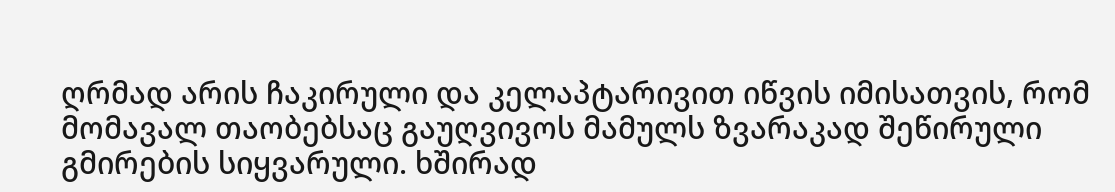ღრმად არის ჩაკირული და კელაპტარივით იწვის იმისათვის, რომ მომავალ თაობებსაც გაუღვივოს მამულს ზვარაკად შეწირული გმირების სიყვარული. ხშირად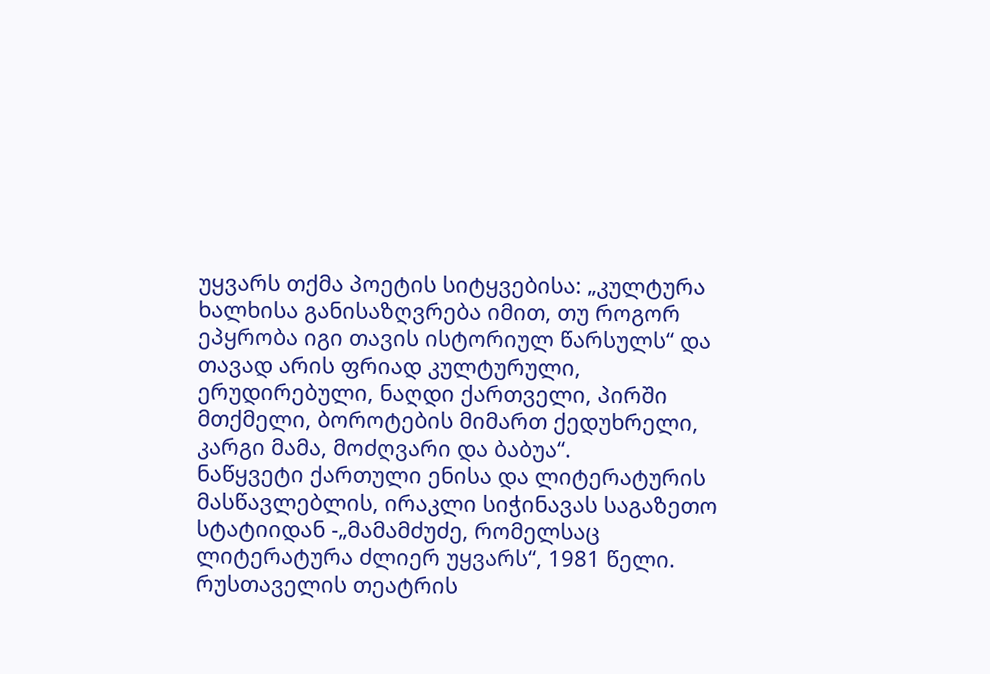უყვარს თქმა პოეტის სიტყვებისა: „კულტურა ხალხისა განისაზღვრება იმით, თუ როგორ ეპყრობა იგი თავის ისტორიულ წარსულს“ და თავად არის ფრიად კულტურული, ერუდირებული, ნაღდი ქართველი, პირში მთქმელი, ბოროტების მიმართ ქედუხრელი, კარგი მამა, მოძღვარი და ბაბუა“.
ნაწყვეტი ქართული ენისა და ლიტერატურის მასწავლებლის, ირაკლი სიჭინავას საგაზეთო სტატიიდან -„მამამძუძე, რომელსაც ლიტერატურა ძლიერ უყვარს“, 1981 წელი.
რუსთაველის თეატრის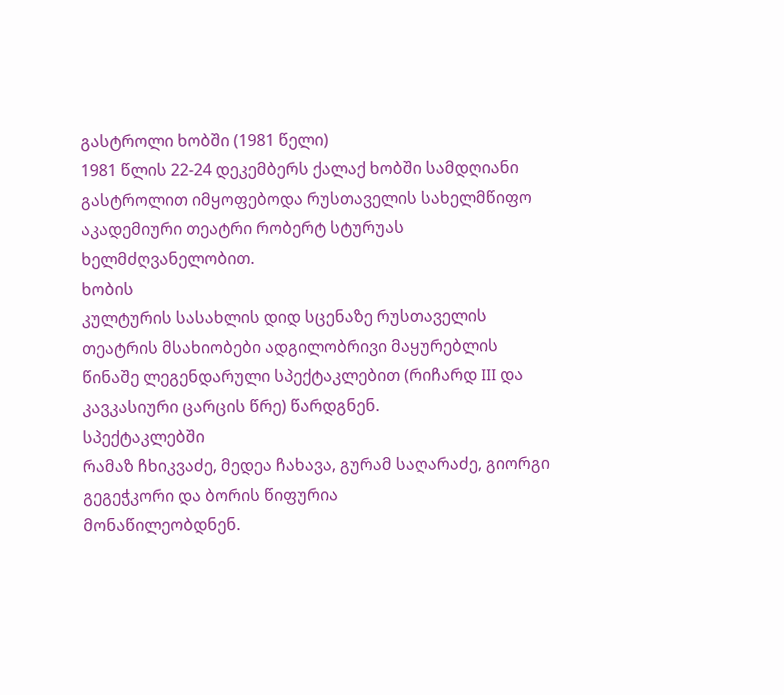გასტროლი ხობში (1981 წელი)
1981 წლის 22-24 დეკემბერს ქალაქ ხობში სამდღიანი გასტროლით იმყოფებოდა რუსთაველის სახელმწიფო აკადემიური თეატრი რობერტ სტურუას ხელმძღვანელობით.
ხობის
კულტურის სასახლის დიდ სცენაზე რუსთაველის თეატრის მსახიობები ადგილობრივი მაყურებლის
წინაშე ლეგენდარული სპექტაკლებით (რიჩარდ III და კავკასიური ცარცის წრე) წარდგნენ.
სპექტაკლებში
რამაზ ჩხიკვაძე, მედეა ჩახავა, გურამ საღარაძე, გიორგი გეგეჭკორი და ბორის წიფურია
მონაწილეობდნენ.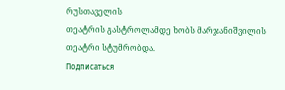რუსთაველის
თეატრის გასტროლამდე ხობს მარჯანიშვილის თეატრი სტუმრობდა.
Подписаться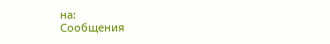на:
Сообщения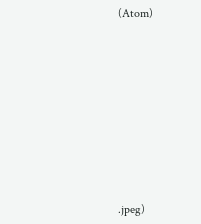(Atom)











.jpeg)